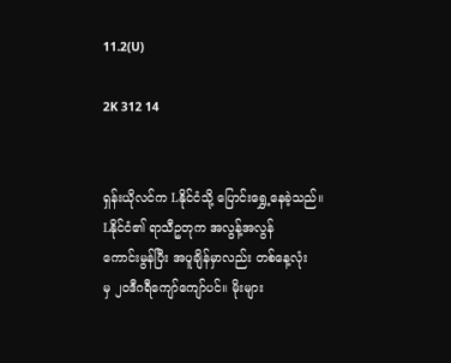11.2(U)

2K 312 14


ရှန်းယိုလင်က Lနိုင်ငံသို့ ပြောင်းရွှေ့နေခဲ့သည်။
Lနိုင်ငံ၏ ရာသီဥတုက အလွန့်အလွန်
ကောင်းမွန်ပြီး အပူချိန်မှာလည်း တစ်နေ့လုံး
မှ ၂၀ဒီဂရီကျော်ကျော်ပင်။ မိုးများ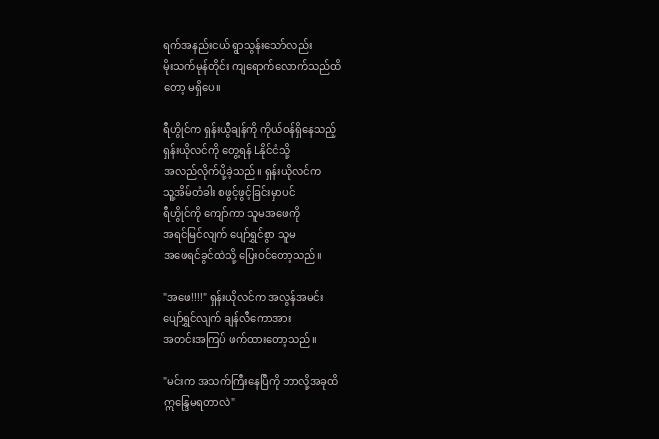ရက်အနည်းငယ် ရွာသွန်းသော်လည်း
မိုးသက်မုန်တိုင်း ကျရောက်လောက်သည်ထိ
တော့ မရှိပေ။

ရီဟွိုင်က ရှန်းယွီချန်ကို ကိုယ်ဝန်ရှိနေသည့်
ရှန်းယိုလင်ကို တွေ့ရန် Lနိုင်ငံသို့
အလည်လိုက်ပို့ခဲ့သည်။ ရှန်းယိုလင်က
သူ့အိမ်တံခါး စဖွင့်ဖွင့်ခြင်းမှာပင်
ရီဟွိုင်ကို ကျော်ကာ သူမအဖေကို
အရင်မြင်လျက် ပျော်ရွှင်စွာ သူမ
အဖေရင်ခွင်ထဲသို့ ပြေးဝင်တော့သည်။

"အဖေ!!!!" ရှန်းယိုလင်က အလွန်အမင်း
ပျော်ရွှင်လျက် ချန်လီကောအား
အတင်းအကြပ် ဖက်ထားတော့သည်။

"မင်းက အသက်ကြီးနေပြီကို ဘာလို့အခုထိ
ဣန္ဒြေမရတာလဲ"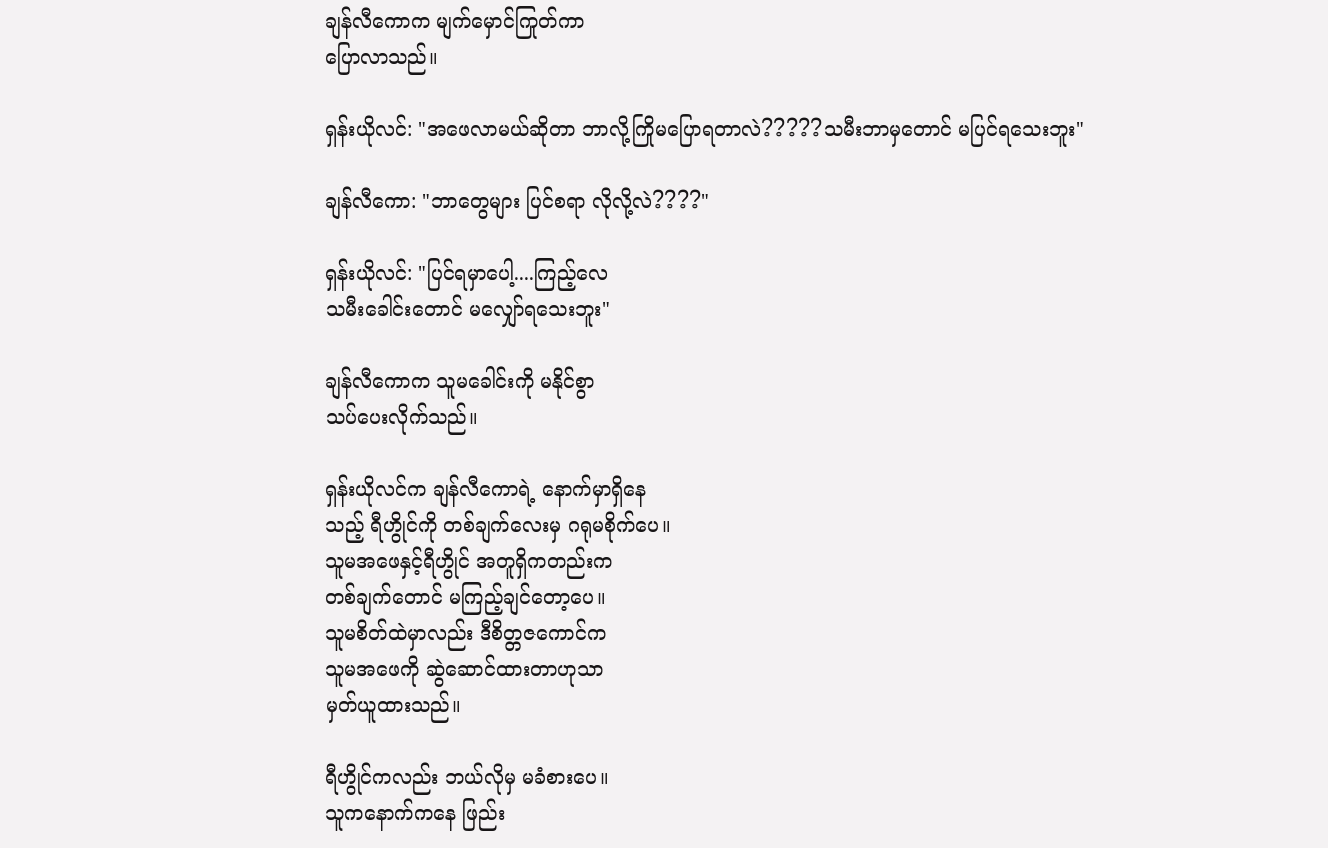ချန်လီကောက မျက်မှောင်ကြုတ်ကာ
ပြောလာသည်။

ရှန်းယိုလင်: "အဖေလာမယ်ဆိုတာ ဘာလို့ကြိုမပြောရတာလဲ?????သမီးဘာမှတောင် မပြင်ရသေးဘူး"

ချန်လီကော: "ဘာတွေများ ပြင်စရာ လိုလို့လဲ????"

ရှန်းယိုလင်: "ပြင်ရမှာပေါ့....ကြည့်လေ
သမီးခေါင်းတောင် မလျှော်ရသေးဘူး"

ချန်လီကောက သူမခေါင်းကို မနိုင်စွာ
သပ်ပေးလိုက်သည်။

ရှန်းယိုလင်က ချန်လီကောရဲ့ နောက်မှာရှိနေ
သည့် ရီဟွိုင်ကို တစ်ချက်လေးမှ ဂရုမစိုက်ပေ။
သူမအဖေနှင့်ရီဟွိုင် အတူရှိကတည်းက
တစ်ချက်တောင် မကြည့်ချင်တော့ပေ။
သူမစိတ်ထဲမှာလည်း ဒီစိတ္တဇကောင်က
သူမအဖေကို ဆွဲဆောင်ထားတာဟုသာ
မှတ်ယူထားသည်။

ရီဟွိုင်ကလည်း ဘယ်လိုမှ မခံစားပေ။
သူကနောက်ကနေ ဖြည်း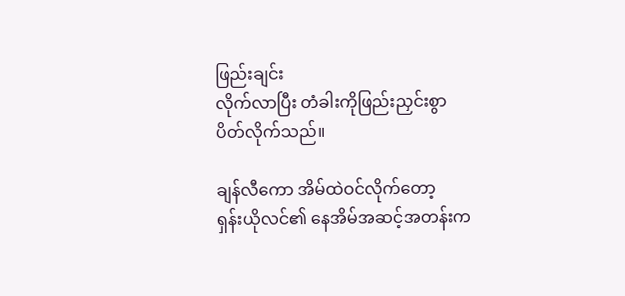ဖြည်းချင်း
လိုက်လာပြီး တံခါးကိုဖြည်းညှင်းစွာ
ပိတ်လိုက်သည်။

ချန်လီကော အိမ်ထဲဝင်လိုက်တော့
ရှန်းယိုလင်၏ နေအိမ်အဆင့်အတန်းက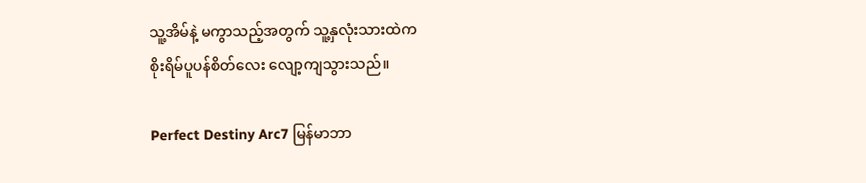သူ့အိမ်နဲ့ မကွာသည့်အတွက် သူ့နှလုံးသားထဲက
စိုးရိမ်ပူပန်စိတ်လေး လျော့ကျသွားသည်။

Perfect Destiny Arc7 မြန်မာဘာ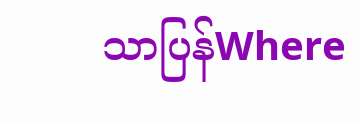သာပြန်Where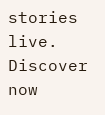stories live. Discover now